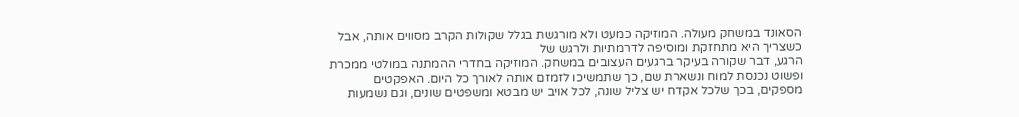הסאונד במשחק מעולה. המוזיקה כמעט ולא מורגשת בגלל שקולות הקרב מסווים אותה, אבל כשצריך היא מתחזקת ומוסיפה לדרמתיות ולרגש של
הרגע, דבר שקורה בעיקר ברגעים העצובים במשחק. המוזיקה בחדרי ההמתנה במולטי ממכרת ופשוט נכנסת למוח ונשארת שם, כך שתמשיכו לזמזם אותה לאורך כל היום. האפקטים
מספקים, בכך שלכל אקדח יש צליל שונה, לכל אויב יש מבטא ומשפטים שונים, וגם נשמעות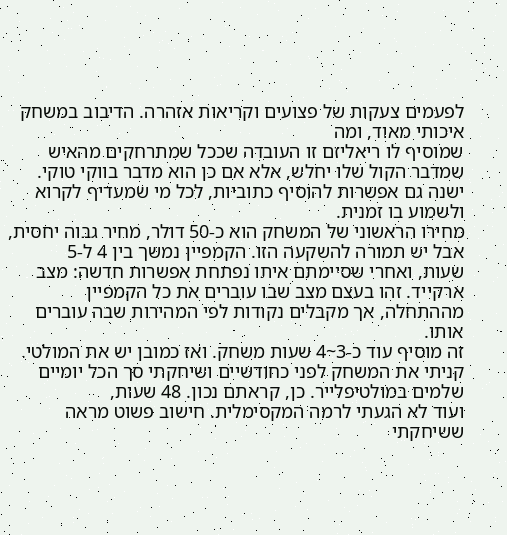לפעמים צעקות של פצועים וקריאות אזהרה. הדיבוב במשחק איכותי מאוד, ומה
שמוסיף לו ריאליזם זו העובדה שככל שמתרחקים מהאיש שמדבר הקול שלו יחלש, אלא אם כן הוא מדבר בווקי טוקי. ישנה גם אפשרות להוסיף כתוביות, לכל מי שמעדיף לקרוא
ולשמוע בו זמנית.
מחירו הראשוני של המשחק הוא כ-50 דולר, מחיר גבוה יחסית, אבל יש תמורה להשקעה הזו. הקמפיין נמשך בין 4 ל-5
שעות, ואחרי שסיימתם איתו נפתחת אפשרות חדשה: מצב ארקייד. זהו בעצם מצב שבו עוברים את כל הקמפיין מההתחלה, אך מקבלים נקודות לפי המהירות שבה עוברים אותו.
זה מוסיף עוד כ-3~4 שעות משחק. ואז כמובן יש את המולטי. קניתי את המשחק לפני כחודשיים ושיחקתי סך הכל יומיים שלמים במולטיפלייר. כן, קראתם נכון. 48 שעות,
ועוד לא הגעתי לרמה המקסימלית. חישוב פשוט מראה ששיחקתי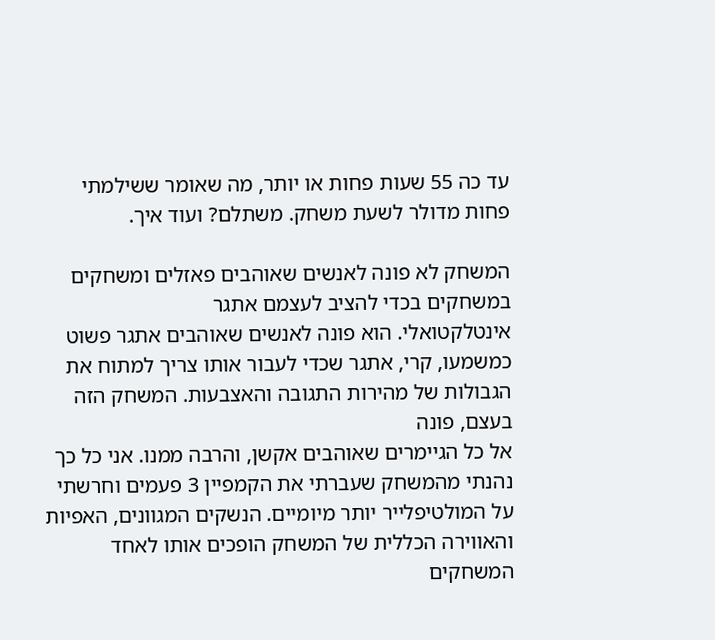עד כה 55 שעות פחות או יותר, מה שאומר ששילמתי פחות מדולר לשעת משחק. משתלם? ועוד איך.

המשחק לא פונה לאנשים שאוהבים פאזלים ומשחקים במשחקים בכדי להציב לעצמם אתגר
אינטלקטואלי. הוא פונה לאנשים שאוהבים אתגר פשוט כמשמעו, קרי, אתגר שכדי לעבור אותו צריך למתוח את הגבולות של מהירות התגובה והאצבעות. המשחק הזה בעצם, פונה
אל כל הגיימרים שאוהבים אקשן, והרבה ממנו. אני כל כך נהנתי מהמשחק שעברתי את הקמפיין 3 פעמים וחרשתי על המולטיפלייר יותר מיומיים. הנשקים המגוונים, האפיות
והאווירה הכללית של המשחק הופכים אותו לאחד המשחקים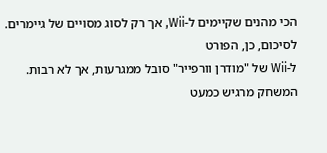הכי מהנים שקיימים ל-Wii, אך רק לסוג מסויים של גיימרים.
לסיכום, כן, הפורט
ל-Wii של "מודרן וורפייר" סובל ממגרעות, אך לא רבות. המשחק מרגיש כמעט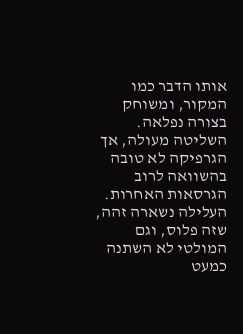אותו הדבר כמו המקור, ומשוחק בצורה נפלאה. השליטה מעולה, אך הגרפיקה לא טובה
בהשוואה לרוב הגרסאות האחרות. העלילה נשארה זהה, שזה פלוס, וגם המולטי לא השתנה כמעט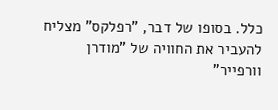כלל. בסופו של דבר, "רפלקס" מצליח להעביר את החוויה של "מודרן
וורפייר"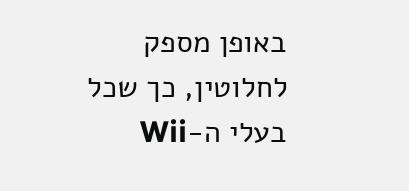באופן מספק לחלוטין, כך שכל בעלי ה-Wii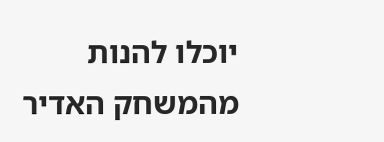יוכלו להנות מהמשחק האדיר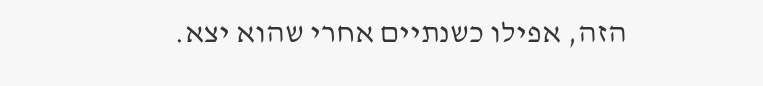הזה, אפילו כשנתיים אחרי שהוא יצא.